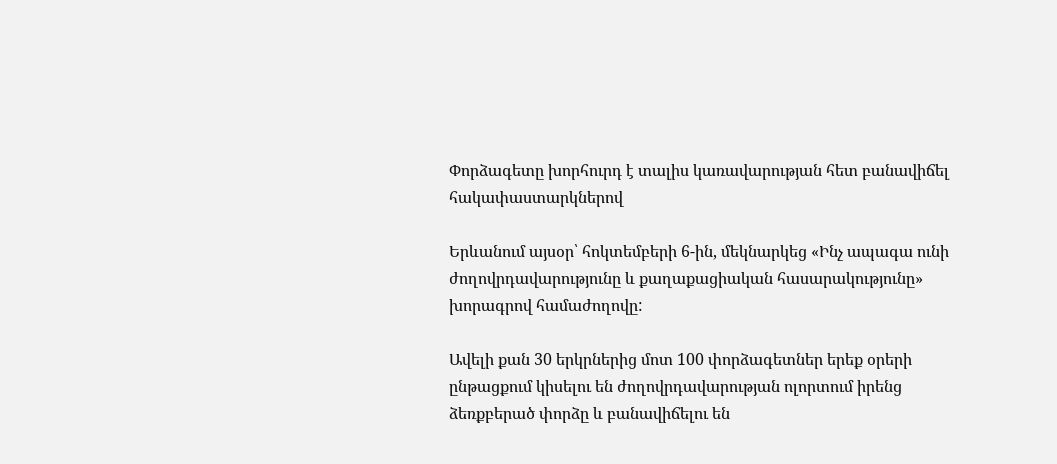Փորձագետը խորհուրդ է տալիս կառավարության հետ բանավիճել հակափաստարկներով

Երևանում այսօր՝ հոկտեմբերի 6-ին, մեկնարկեց «Ինչ ապագա ունի ժողովրդավարությունը և քաղաքացիական հասարակությունը» խորագրով համաժողովը:

Ավելի քան 30 երկրներից մոտ 100 փորձագետներ երեք օրերի ընթացքում կիսելու են ժողովրդավարության ոլորտում իրենց ձեռքբերած փորձը և բանավիճելու են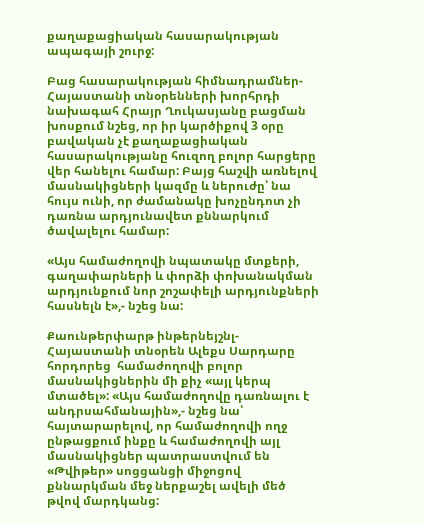քաղաքացիական հասարակության ապագայի շուրջ:

Բաց հասարակության հիմնադրամներ-Հայաստանի տնօրենների խորհրդի նախագահ Հրայր Ղուկասյանը բացման խոսքում նշեց, որ իր կարծիքով 3 օրը բավական չէ քաղաքացիական հասարակությանը հուզող բոլոր հարցերը վեր հանելու համար: Բայց հաշվի առնելով մասնակիցների կազմը և ներուժը՝ նա հույս ունի, որ ժամանակը խոչընդոտ չի դառնա արդյունավետ քննարկում ծավալելու համար:

«Այս համաժողովի նպատակը մտքերի, գաղափարների և փորձի փոխանակման արդյունքում նոր շոշափելի արդյունքների հասնելն է»,- նշեց նա:

Քաունթերփարթ ինթերնեյշնլ-Հայաստանի տնօրեն Ալեքս Սարդարը հորդորեց  համաժողովի բոլոր մասնակիցներին մի քիչ «այլ կերպ մտածել»: «Այս համաժողովը դառնալու է անդրսահմանային»,- նշեց նա՝ հայտարարելով, որ համաժողովի ողջ ընթացքում ինքը և համաժողովի այլ մասնակիցներ պատրաստվում են «Թվիթեր» սոցցանցի միջոցով քննարկման մեջ ներքաշել ավելի մեծ թվով մարդկանց: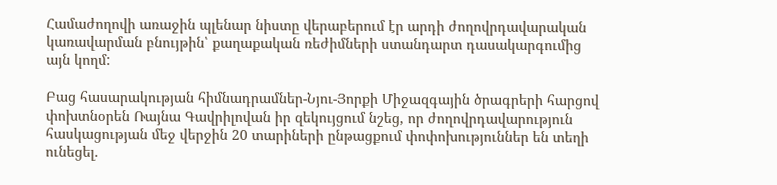Համաժողովի առաջին պլենար նիստը վերաբերում էր արդի ժողովրդավարական կառավարման բնույթին՝ քաղաքական ռեժիմների ստանդարտ դասակարգումից այն կողմ:

Բաց հասարակության հիմնադրամներ-Նյու-Յորքի Միջազգային ծրագրերի հարցով փոխտնօրեն Ռայնա Գավրիլովան իր զեկույցում նշեց, որ ժողովրդավարություն հասկացության մեջ վերջին 20 տարիների ընթացքում փոփոխություններ են տեղի ունեցել.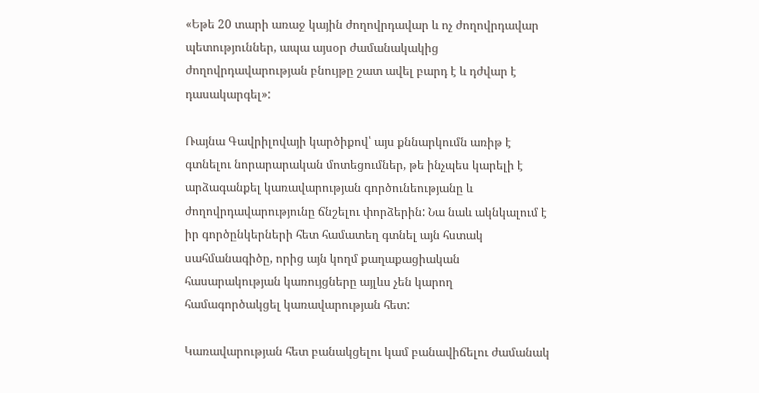«Եթե 20 տարի առաջ կային ժողովրդավար և ոչ ժողովրդավար պետություններ, ապա այսօր ժամանակակից ժողովրդավարության բնույթը շատ ավել բարդ է և դժվար է դասակարգել»:

Ռայնա Գավրիլովայի կարծիքով՝ այս քննարկումն առիթ է գտնելու նորարարական մոտեցումներ, թե ինչպես կարելի է արձագանքել կառավարության գործունեությանը և ժողովրդավարությունը ճնշելու փորձերին: Նա նաև ակնկալում է իր գործընկերների հետ համատեղ գտնել այն հստակ սահմանագիծը, որից այն կողմ քաղաքացիական հասարակության կառույցները այլևս չեն կարող համագործակցել կառավարության հետ:

Կառավարության հետ բանակցելու կամ բանավիճելու ժամանակ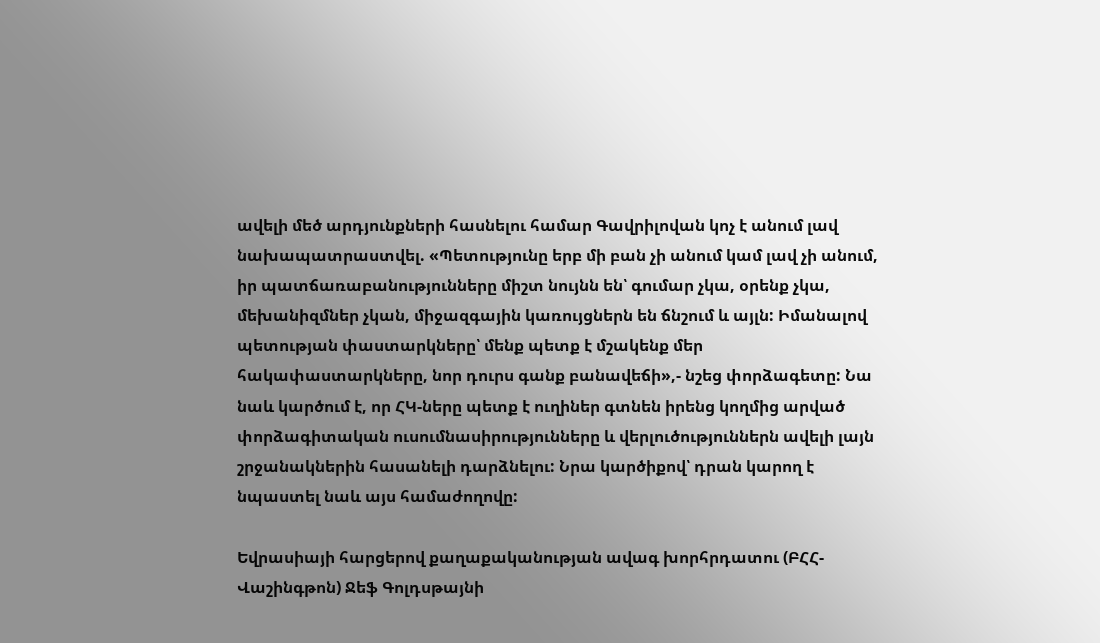ավելի մեծ արդյունքների հասնելու համար Գավրիլովան կոչ է անում լավ նախապատրաստվել. «Պետությունը երբ մի բան չի անում կամ լավ չի անում, իր պատճառաբանությունները միշտ նույնն են՝ գումար չկա, օրենք չկա, մեխանիզմներ չկան, միջազգային կառույցներն են ճնշում և այլն: Իմանալով պետության փաստարկները՝ մենք պետք է մշակենք մեր հակափաստարկները, նոր դուրս գանք բանավեճի»,- նշեց փորձագետը: Նա նաև կարծում է, որ ՀԿ-ները պետք է ուղիներ գտնեն իրենց կողմից արված փորձագիտական ուսումնասիրությունները և վերլուծություններն ավելի լայն շրջանակներին հասանելի դարձնելու: Նրա կարծիքով՝ դրան կարող է նպաստել նաև այս համաժողովը:

Եվրասիայի հարցերով քաղաքականության ավագ խորհրդատու (ԲՀՀ-Վաշինգթոն) Ջեֆ Գոլդսթայնի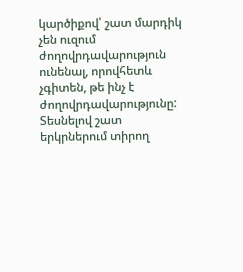կարծիքով՝ շատ մարդիկ չեն ուզում ժողովրդավարություն ունենալ, որովհետև չգիտեն, թե ինչ է ժողովրդավարությունը: Տեսնելով շատ երկրներում տիրող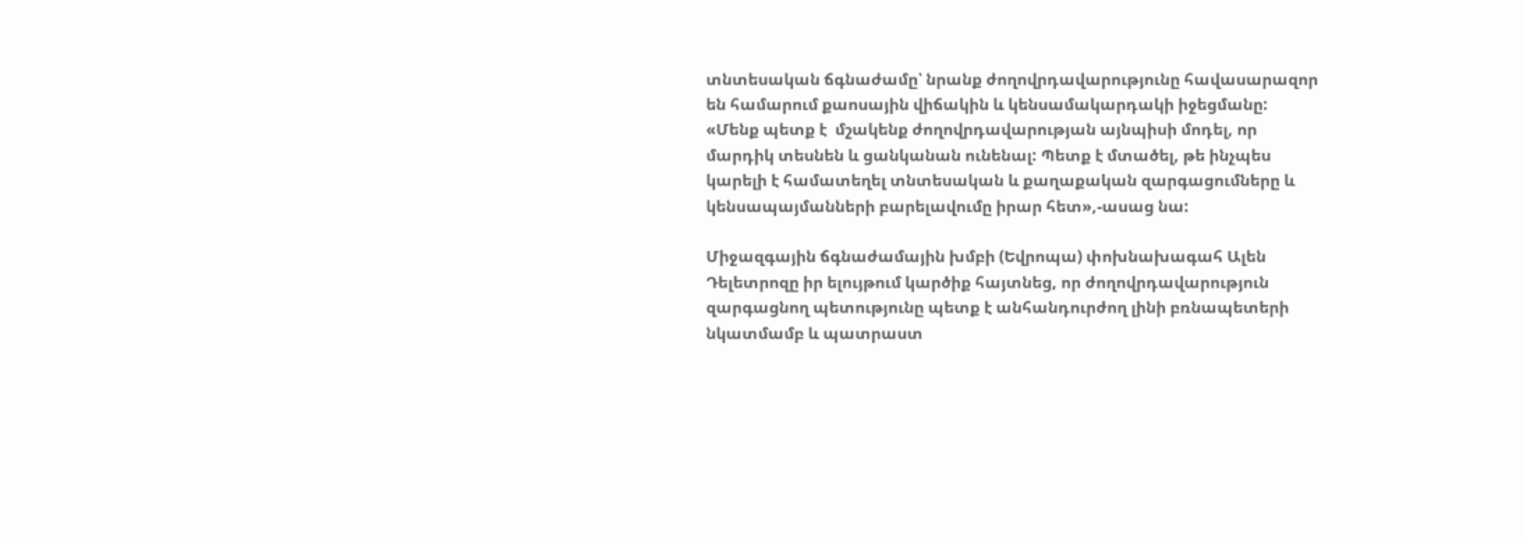տնտեսական ճգնաժամը՝ նրանք ժողովրդավարությունը հավասարազոր են համարում քաոսային վիճակին և կենսամակարդակի իջեցմանը: «Մենք պետք է  մշակենք ժողովրդավարության այնպիսի մոդել, որ մարդիկ տեսնեն և ցանկանան ունենալ: Պետք է մտածել, թե ինչպես կարելի է համատեղել տնտեսական և քաղաքական զարգացումները և կենսապայմանների բարելավումը իրար հետ»,-ասաց նա:

Միջազգային ճգնաժամային խմբի (Եվրոպա) փոխնախագահ Ալեն Դելետրոզը իր ելույթում կարծիք հայտնեց, որ ժողովրդավարություն զարգացնող պետությունը պետք է անհանդուրժող լինի բռնապետերի նկատմամբ և պատրաստ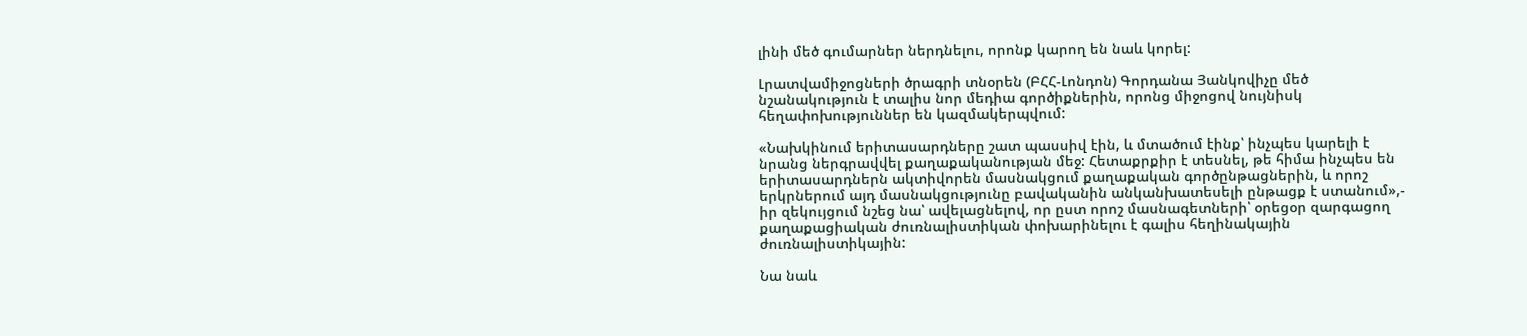լինի մեծ գումարներ ներդնելու, որոնք կարող են նաև կորել:

Լրատվամիջոցների ծրագրի տնօրեն (ԲՀՀ-Լոնդոն) Գորդանա Յանկովիչը մեծ նշանակություն է տալիս նոր մեդիա գործիքներին, որոնց միջոցով նույնիսկ հեղափոխություններ են կազմակերպվում:

«Նախկինում երիտասարդները շատ պասսիվ էին, և մտածում էինք՝ ինչպես կարելի է նրանց ներգրավվել քաղաքականության մեջ: Հետաքրքիր է տեսնել, թե հիմա ինչպես են երիտասարդներն ակտիվորեն մասնակցում քաղաքական գործընթացներին, և որոշ երկրներում այդ մասնակցությունը բավականին անկանխատեսելի ընթացք է ստանում»,- իր զեկույցում նշեց նա՝ ավելացնելով, որ ըստ որոշ մասնագետների՝ օրեցօր զարգացող քաղաքացիական ժուռնալիստիկան փոխարինելու է գալիս հեղինակային ժուռնալիստիկային:

Նա նաև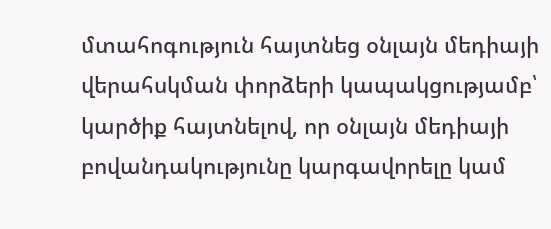մտահոգություն հայտնեց օնլայն մեդիայի վերահսկման փորձերի կապակցությամբ՝ կարծիք հայտնելով, որ օնլայն մեդիայի բովանդակությունը կարգավորելը կամ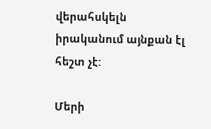վերահսկելն իրականում այնքան էլ հեշտ չէ:

Մերի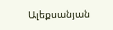Ալեքսանյան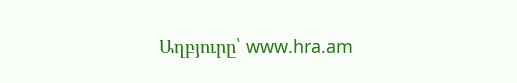Աղբյուրը՝ www.hra.am